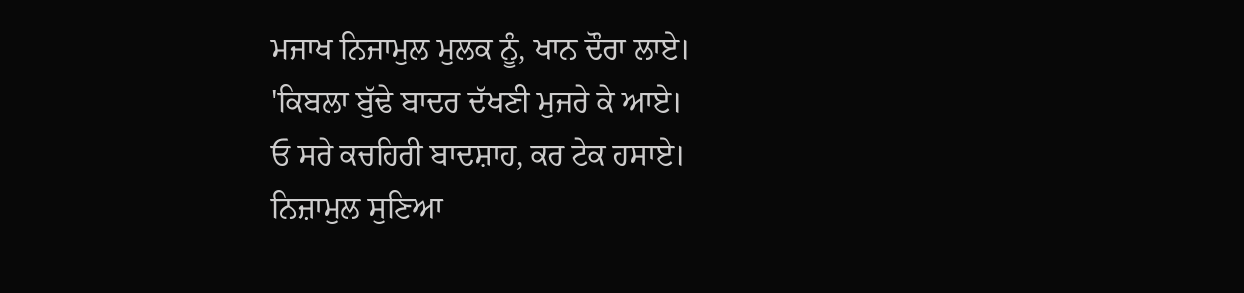ਮਜਾਖ ਨਿਜਾਮੁਲ ਮੁਲਕ ਨੂੰ, ਖਾਨ ਦੌਰਾ ਲਾਏ।
'ਕਿਬਲਾ ਬੁੱਢੇ ਬਾਦਰ ਦੱਖਣੀ ਮੁਜਰੇ ਕੇ ਆਏ।
ਓ ਸਰੇ ਕਚਹਿਰੀ ਬਾਦਸ਼ਾਹ, ਕਰ ਟੇਕ ਹਸਾਏ।
ਨਿਜ਼ਾਮੁਲ ਸੁਣਿਆ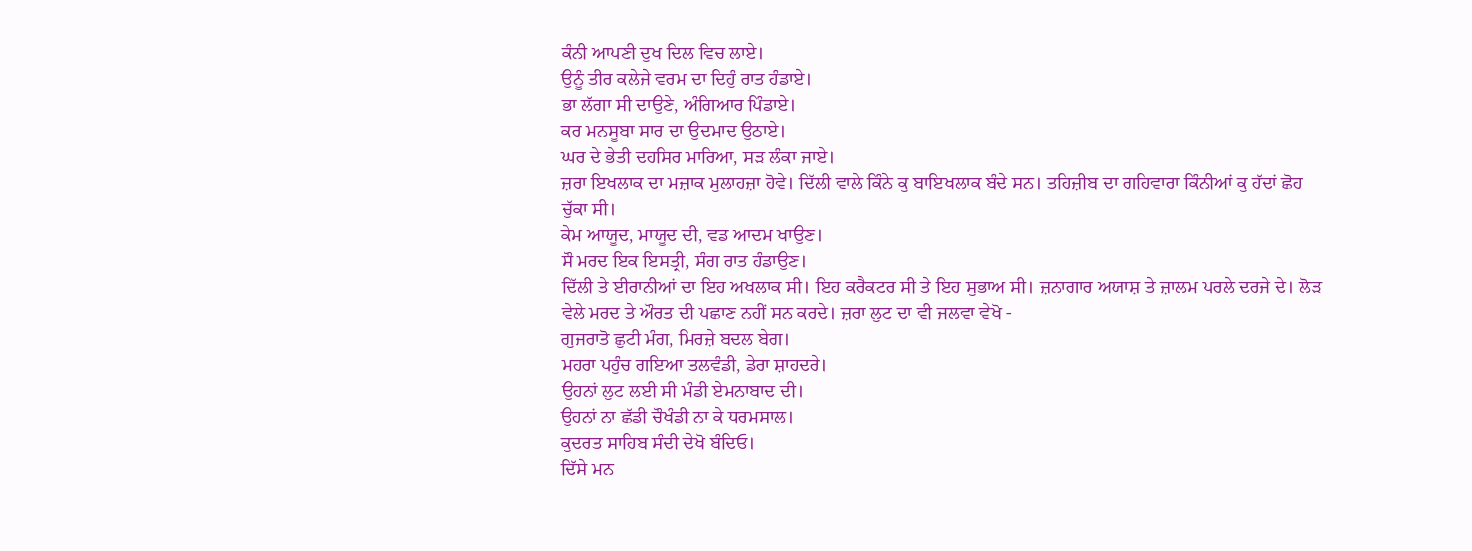ਕੰਨੀ ਆਪਣੀ ਦੁਖ ਦਿਲ ਵਿਚ ਲਾਏ।
ਉਨੂੰ ਤੀਰ ਕਲੇਜੇ ਵਰਮ ਦਾ ਦਿਹੁੰ ਰਾਤ ਹੰਡਾਏ।
ਭਾ ਲੱਗਾ ਸੀ ਦਾਉਣੇ, ਅੰਗਿਆਰ ਪਿੰਡਾਏ।
ਕਰ ਮਨਸੂਬਾ ਸਾਰ ਦਾ ਉਦਮਾਦ ਉਠਾਏ।
ਘਰ ਦੇ ਭੇਤੀ ਦਹਸਿਰ ਮਾਰਿਆ, ਸੜ ਲੰਕਾ ਜਾਏ।
ਜ਼ਰਾ ਇਖਲਾਕ ਦਾ ਮਜ਼ਾਕ ਮੁਲਾਹਜ਼ਾ ਹੋਵੇ। ਦਿੱਲੀ ਵਾਲੇ ਕਿੰਨੇ ਕੁ ਬਾਇਖਲਾਕ ਬੰਦੇ ਸਨ। ਤਹਿਜ਼ੀਬ ਦਾ ਗਹਿਵਾਰਾ ਕਿੰਨੀਆਂ ਕੁ ਹੱਦਾਂ ਛੋਹ ਚੁੱਕਾ ਸੀ।
ਕੇਮ ਆਯੂਦ, ਮਾਯੂਦ ਦੀ, ਵਡ ਆਦਮ ਖਾਉਣ।
ਸੌ ਮਰਦ ਇਕ ਇਸਤ੍ਰੀ, ਸੰਗ ਰਾਤ ਹੰਡਾਉਣ।
ਦਿੱਲੀ ਤੇ ਈਰਾਨੀਆਂ ਦਾ ਇਹ ਅਖਲਾਕ ਸੀ। ਇਹ ਕਰੈਕਟਰ ਸੀ ਤੇ ਇਹ ਸੁਭਾਅ ਸੀ। ਜ਼ਨਾਗਾਰ ਅਯਾਸ਼ ਤੇ ਜ਼ਾਲਮ ਪਰਲੇ ਦਰਜੇ ਦੇ। ਲੋੜ ਵੇਲੇ ਮਰਦ ਤੇ ਔਰਤ ਦੀ ਪਛਾਣ ਨਹੀਂ ਸਨ ਕਰਦੇ। ਜ਼ਰਾ ਲੁਟ ਦਾ ਵੀ ਜਲਵਾ ਵੇਖੋ -
ਗੁਜਰਾਤੋ ਛੁਟੀ ਮੰਗ, ਮਿਰਜ਼ੇ ਬਦਲ ਬੇਗ।
ਮਹਰਾ ਪਹੁੰਚ ਗਇਆ ਤਲਵੰਡੀ, ਡੇਰਾ ਸ਼ਾਹਦਰੇ।
ਉਹਨਾਂ ਲੁਟ ਲਈ ਸੀ ਮੰਡੀ ਏਮਨਾਬਾਦ ਦੀ।
ਉਹਨਾਂ ਨਾ ਛੱਡੀ ਚੌਖੰਡੀ ਨਾ ਕੇ ਧਰਮਸਾਲ।
ਕੁਦਰਤ ਸਾਹਿਬ ਸੰਦੀ ਦੇਖੋ ਬੰਦਿਓ।
ਦਿੱਸੇ ਮਨ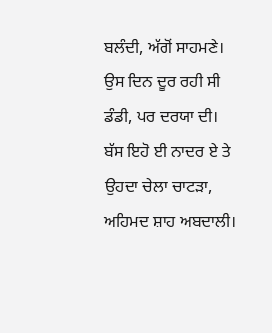ਬਲੰਦੀ, ਅੱਗੋਂ ਸਾਹਮਣੇ।
ਉਸ ਦਿਨ ਦੂਰ ਰਹੀ ਸੀ ਡੰਡੀ, ਪਰ ਦਰਯਾ ਦੀ।
ਬੱਸ ਇਹੋ ਈ ਨਾਦਰ ਏ ਤੇ ਉਹਦਾ ਚੇਲਾ ਚਾਟੜਾ, ਅਹਿਮਦ ਸ਼ਾਹ ਅਬਦਾਲੀ।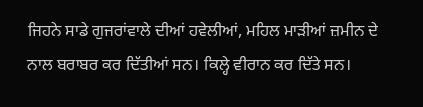ਜਿਹਨੇ ਸਾਡੇ ਗੁਜਰਾਂਵਾਲੇ ਦੀਆਂ ਹਵੇਲੀਆਂ, ਮਹਿਲ ਮਾੜੀਆਂ ਜ਼ਮੀਨ ਦੇ ਨਾਲ ਬਰਾਬਰ ਕਰ ਦਿੱਤੀਆਂ ਸਨ। ਕਿਲ੍ਹੇ ਵੀਰਾਨ ਕਰ ਦਿੱਤੇ ਸਨ।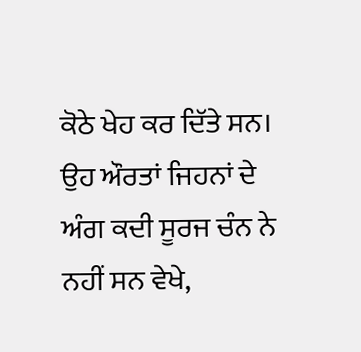ਕੋਠੇ ਖੇਹ ਕਰ ਦਿੱਤੇ ਸਨ। ਉਹ ਔਰਤਾਂ ਜਿਹਨਾਂ ਦੇ ਅੰਗ ਕਦੀ ਸੂਰਜ ਚੰਨ ਨੇ ਨਹੀਂ ਸਨ ਵੇਖੇ,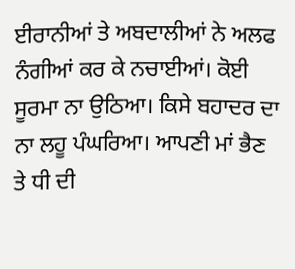ਈਰਾਨੀਆਂ ਤੇ ਅਬਦਾਲੀਆਂ ਨੇ ਅਲਫ ਨੰਗੀਆਂ ਕਰ ਕੇ ਨਚਾਈਆਂ। ਕੋਈ ਸੂਰਮਾ ਨਾ ਉਠਿਆ। ਕਿਸੇ ਬਹਾਦਰ ਦਾ ਨਾ ਲਹੂ ਪੰਘਰਿਆ। ਆਪਣੀ ਮਾਂ ਭੈਣ ਤੇ ਧੀ ਦੀ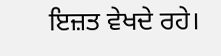ਇਜ਼ਤ ਵੇਖਦੇ ਰਹੇ।